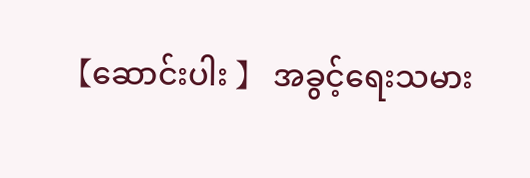【ဆောင်းပါး 】 အခွင့်ရေးသမား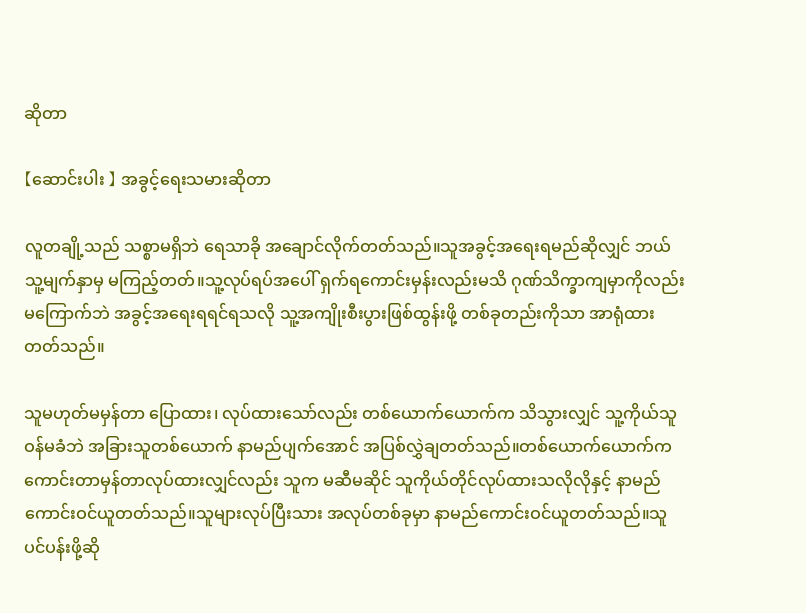ဆိုတာ

【ဆောင်းပါး 】 အခွင့်ရေးသမားဆိုတာ

လူတချို့သည် သစ္စာမရှိဘဲ ရေသာခို အချောင်လိုက်တတ်သည်။သူအခွင့်အရေးရမည်ဆိုလျှင် ဘယ်သူ့မျက်နှာမှ မကြည့်တတ်။သူ့လုပ်ရပ်အပေါ် ရှက်ရကောင်းမှန်းလည်းမသိ ဂုဏ်သိက္ခာကျမှာကိုလည်း မကြောက်ဘဲ အခွင့်အရေးရရင်ရသလို သူ့အကျိုးစီးပွားဖြစ်ထွန်းဖို့ တစ်ခုတည်းကိုသာ အာရုံထားတတ်သည်။

သူမဟုတ်မမှန်တာ ပြောထား၊ လုပ်ထားသော်လည်း တစ်ယောက်ယောက်က သိသွားလျှင် သူ့ကိုယ်သူဝန်မခံဘဲ အခြားသူတစ်ယောက် နာမည်ပျက်အောင် အပြစ်လွှဲချတတ်သည်။တစ်ယောက်ယောက်က ကောင်းတာမှန်တာလုပ်ထားလျှင်လည်း သူက မဆီမဆိုင် သူကိုယ်တိုင်လုပ်ထားသလိုလိုနှင့် နာမည်ကောင်းဝင်ယူတတ်သည်။သူများလုပ်ပြီးသား အလုပ်တစ်ခုမှာ နာမည်ကောင်းဝင်ယူတတ်သည်။သူပင်ပန်းဖို့ဆို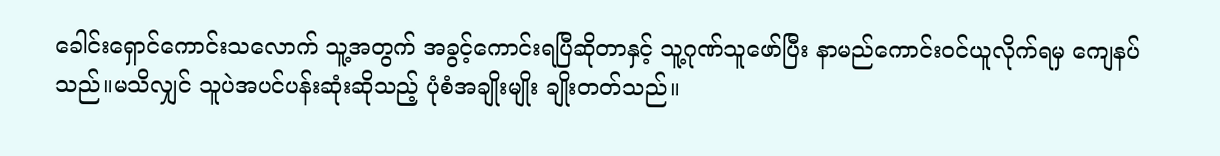ခေါင်းရှောင်ကောင်းသလောက် သူ့အတွက် အခွင့်ကောင်းရပြီဆိုတာနှင့် သူ့ဂုဏ်သူဖော်ပြီး နာမည်ကောင်းဝင်ယူလိုက်ရမှ ကျေနပ်သည်။မသိလျှင် သူပဲအပင်ပန်းဆုံးဆိုသည့် ပုံစံအချိုးမျိုး ချိုးတတ်သည်။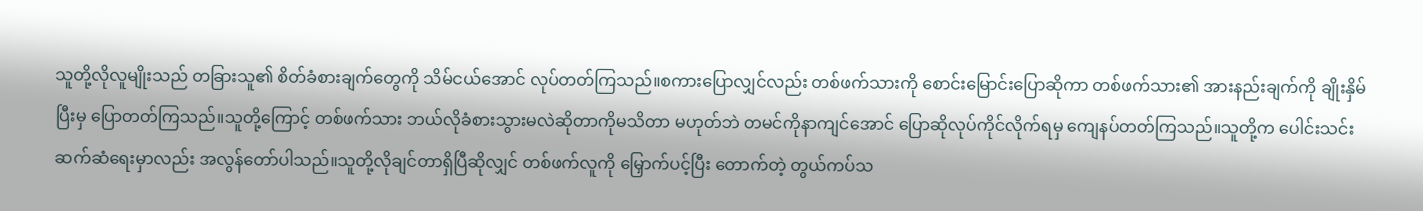သူတို့လိုလူမျိုးသည် တခြားသူ၏ စိတ်ခံစားချက်တွေကို သိမ်ငယ်အောင် လုပ်တတ်ကြသည်။စကားပြောလျှင်လည်း တစ်ဖက်သားကို စောင်းမြောင်းပြောဆိုကာ တစ်ဖက်သား၏ အားနည်းချက်ကို ချိုးနှိမ်ပြီးမှ ပြောတတ်ကြသည်။သူတို့ကြောင့် တစ်ဖက်သား ဘယ်လိုခံစားသွားမလဲဆိုတာကိုမသိတာ မဟုတ်ဘဲ တမင်ကိုနာကျင်အောင် ပြောဆိုလုပ်ကိုင်လိုက်ရမှ ကျေနပ်တတ်ကြသည်။သူတို့က ပေါင်းသင်းဆက်ဆံရေးမှာလည်း အလွန်တော်ပါသည်။သူတို့လိုချင်တာရှိပြီဆိုလျှင် တစ်ဖက်လူကို မြှောက်ပင့်ပြီး တောက်တဲ့ တွယ်ကပ်သ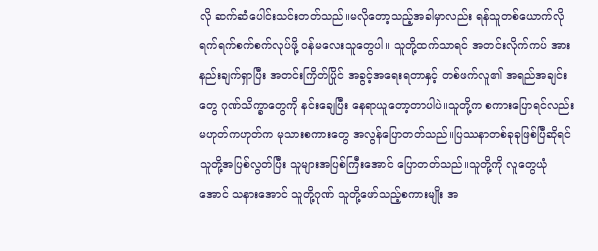လို ဆက်ဆံပေါင်းသင်းတတ်သည်။မလိုတော့သည့်အခါမှာလည်း ရန်သူတစ်ယောက်လို ရက်ရက်စက်စက်လုပ်ဖို့ ဝန်မလေးသူတွေပါ။ သူတို့ထက်သာရင် အတင်းလိုက်ကပ် အားနည်းချက်ရှာပြီး အတင်းကြိတ်ပြိုင် အခွင့်အရေးရတာနှင့် တစ်ဖက်လူ၏ အရည်အချင်းတွေ ဂုဏ်သိက္ခာတွေကို နင်းချေပြီး နေရာယူတော့တာပါပဲ။သူတို့က စကားပြောရင်လည်း မဟုတ်ကဟုတ်က မုသားစကားတွေ အလွန်ပြောတတ်သည်။ပြဿနာတစ်ခုခုဖြစ်ပြီဆိုရင် သူတို့အပြစ်လွတ်ပြီး သူများအပြစ်ကြီးအောင် ပြောတတ်သည်။သူတို့ကို လူတွေယုံအောင် သနားအောင် သူတို့ဂုဏ် သူတို့ဖော်သည့်စကားမျိုး အ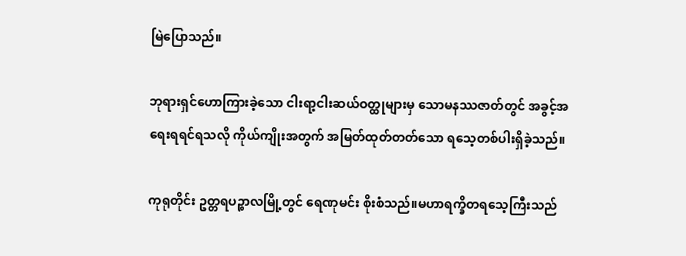မြဲပြောသည်။

ဘုရားရှင်ဟောကြားခဲ့သော ငါးရာ့ငါးဆယ်ဝတ္ထုများမှ သောမနဿဇာတ်တွင် အခွင့်အရေးရရင်ရသလို ကိုယ်ကျိုးအတွက် အမြတ်ထုတ်တတ်သော ရသေ့တစ်ပါးရှိခဲ့သည်။

ကုရုတိုင်း ဥတ္တရပဉ္စာလမြို့တွင် ရေဏုမင်း စိုးစံသည်။မဟာရက္ခိတရသေ့ကြီးသည်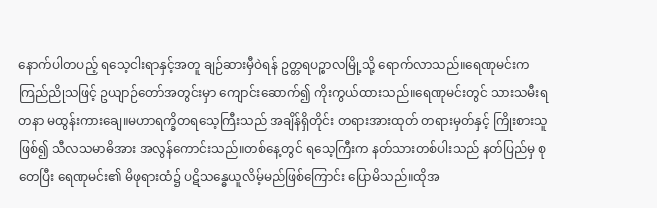နောက်ပါတပည့် ရသေ့ငါးရာနှင့်အတူ ချဉ်ဆားမှီဝဲရန် ဥတ္တရပဉ္စာလမြို့သို့ ရောက်လာသည်။ရေဏုမင်းက ကြည်ညိုသဖြင့် ဥယျာဉ်တော်အတွင်းမှာ ကျောင်းဆောက်၍ ကိုးကွယ်ထားသည်။ရေဏုမင်းတွင် သားသမီးရတနာ မထွန်းကားချေ။မဟာရက္ခိတရသေ့ကြီးသည် အချိန်ရှိတိုင်း တရားအားထုတ် တရားမှတ်နှင့် ကြိုးစားသူဖြစ်၍ သီလသမာဓိအား အလွန်ကောင်းသည်။တစ်နေ့တွင် ရသေ့ကြီးက နတ်သားတစ်ပါးသည် နတ်ပြည်မှ စုတေပြီး ရေဏုမင်း၏ မိဖုရားထံ၌ ပဋိသန္ဓေယူလိမ့်မည်ဖြစ်ကြောင်း ပြောမိသည်။ထိုအ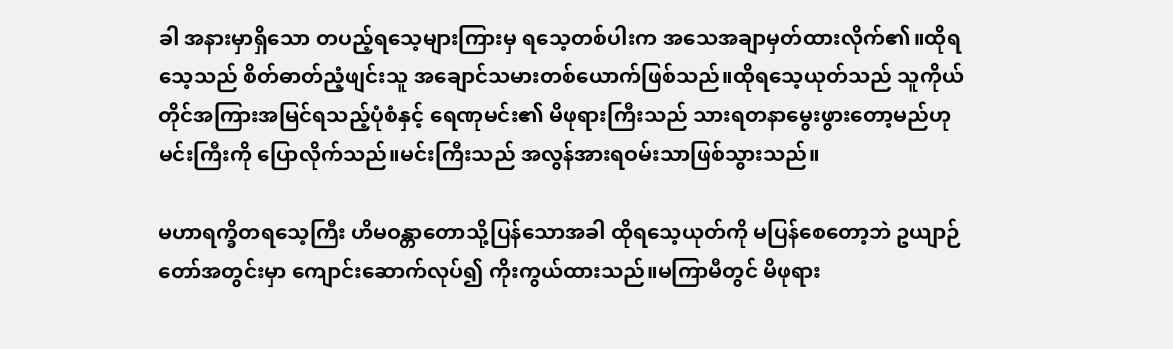ခါ အနားမှာရှိသော တပည့်ရသေ့များကြားမှ ရသေ့တစ်ပါးက အသေအချာမှတ်ထားလိုက်၏။ထိုရသေ့သည် စိတ်ဓာတ်ညံ့ဖျင်းသူ အချောင်သမားတစ်ယောက်ဖြစ်သည်။ထိုရသေ့ယုတ်သည် သူကိုယ်တိုင်အကြားအမြင်ရသည့်ပုံစံနှင့် ရေဏုမင်း၏ မိဖုရားကြီးသည် သားရတနာမွေးဖွားတော့မည်ဟု မင်းကြီးကို ပြောလိုက်သည်။မင်းကြီးသည် အလွန်အားရဝမ်းသာဖြစ်သွားသည်။

မဟာရက္ခိတရသေ့ကြီး ဟိမဝန္တာတောသို့ပြန်သောအခါ ထိုရသေ့ယုတ်ကို မပြန်စေတော့ဘဲ ဥယျာဉ်တော်အတွင်းမှာ ကျောင်းဆောက်လုပ်၍ ကိုးကွယ်ထားသည်။မကြာမီတွင် မိဖုရား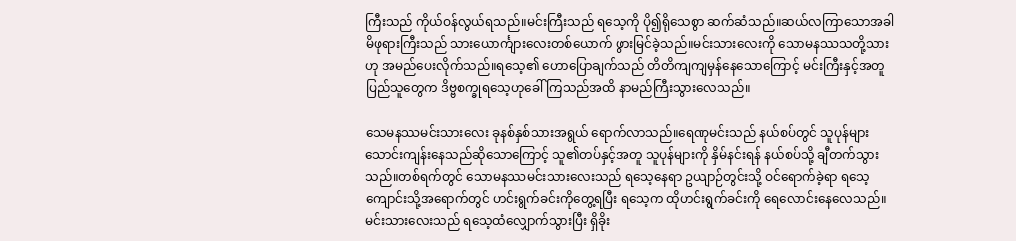ကြီးသည် ကိုယ်ဝန်လွယ်ရသည်။မင်းကြီးသည် ရသေ့ကို ပို၍ရိုသေစွာ ဆက်ဆံသည်။ဆယ်လကြာသောအခါ မိဖုရားကြီးသည် သားယောင်္ကျားလေးတစ်ယောက် ဖွားမြင်ခဲ့သည်။မင်းသားလေးကို သောမနဿသတို့သားဟု အမည်ပေးလိုက်သည်။ရသေ့၏ ဟောပြောချက်သည် တိတိကျကျမှန်နေသောကြောင့် မင်းကြီးနှင့်အတူ ပြည်သူတွေက ဒိဗ္ဗစက္ခုရသေ့ဟုခေါ်ကြသည်အထိ နာမည်ကြီးသွားလေသည်။

သေမနဿမင်းသားလေး ခုနစ်နှစ်သားအရွယ် ရောက်လာသည်။ရေဏုမင်းသည် နယ်စပ်တွင် သူပုန်များ သောင်းကျန်းနေသည်ဆိုသောကြောင့် သူ၏တပ်နှင့်အတူ သူပုန်များကို နှိမ်နင်းရန် နယ်စပ်သို့ ချီတက်သွားသည်။တစ်ရက်တွင် သောမနဿမင်းသားလေးသည် ရသေ့နေရာ ဥယျာဉ်တွင်းသို့ ဝင်ရောက်ခဲ့ရာ ရသေ့ကျောင်းသို့အရောက်တွင် ဟင်းရွက်ခင်းကိုတွေ့ရပြီး ရသေ့က ထိုဟင်းရွက်ခင်းကို ရေလောင်းနေလေသည်။မင်းသားလေးသည် ရသေ့ထံလျှောက်သွားပြီး ရှိခိုး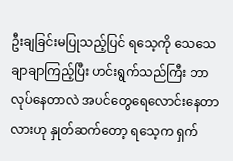ဦးချခြင်းမပြုသည့်ပြင် ရသေ့ကို သေသေချာချာကြည့်ပြီး ဟင်းရွက်သည်ကြီး ဘာလုပ်နေတာလဲ အပင်တွေရေလောင်းနေတာလားဟု နှုတ်ဆက်တော့ ရသေ့က ရှက်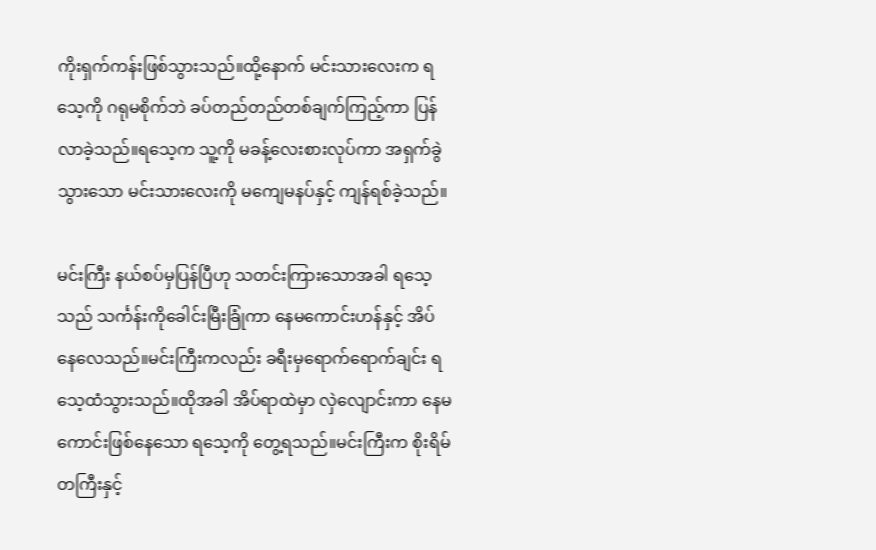ကိုးရှက်ကန်းဖြစ်သွားသည်။ထို့နောက် မင်းသားလေးက ရသေ့ကို ဂရုမစိုက်ဘဲ ခပ်တည်တည်တစ်ချက်ကြည့်ကာ ပြန်လာခဲ့သည်။ရသေ့က သူ့ကို မခန့်လေးစားလုပ်ကာ အရှက်ခွဲသွားသော မင်းသားလေးကို မကျေမနပ်နှင့် ကျန်ရစ်ခဲ့သည်။

မင်းကြီး နယ်စပ်မှပြန်ပြီဟု သတင်းကြားသောအခါ ရသေ့သည် သင်္ကန်းကိုခေါင်းမြီးခြုံကာ နေမကောင်းဟန်နှင့် အိပ်နေလေသည်။မင်းကြီးကလည်း ခရီးမှရောက်ရောက်ချင်း ရသေ့ထံသွားသည်။ထိုအခါ အိပ်ရာထဲမှာ လှဲလျောင်းကာ နေမကောင်းဖြစ်နေသော ရသေ့ကို တွေ့ရသည်။မင်းကြီးက စိုးရိမ်တကြီးနှင့်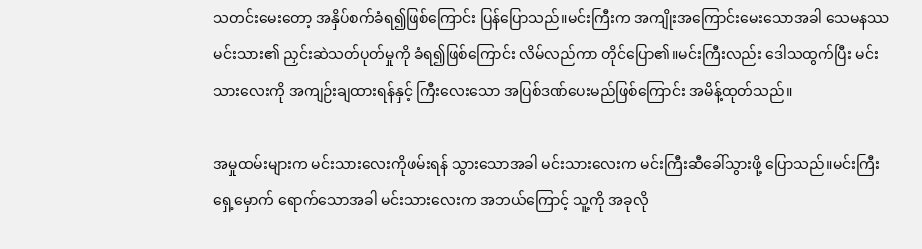သတင်းမေးတော့ အနှိပ်စက်ခံရ၍ဖြစ်ကြောင်း ပြန်ပြောသည်။မင်းကြီးက အကျိုးအကြောင်းမေးသောအခါ သေမနဿမင်းသား၏ ညှင်းဆဲသတ်ပုတ်မှုကို ခံရ၍ဖြစ်ကြောင်း လိမ်လည်ကာ တိုင်ပြော၏။မင်းကြီးလည်း ဒေါသထွက်ပြီး မင်းသားလေးကို အကျဉ်းချထားရန်နှင့် ကြီးလေးသော အပြစ်ဒဏ်ပေးမည်ဖြစ်ကြောင်း အမိန့်ထုတ်သည်။

အမှုထမ်းများက မင်းသားလေးကိုဖမ်းရန် သွားသောအခါ မင်းသားလေးက မင်းကြီးဆီခေါ်သွားဖို့ ပြောသည်။မင်းကြီးရှေ့မှောက် ရောက်သောအခါ မင်းသားလေးက အဘယ်ကြောင့် သူ့ကို အခုလို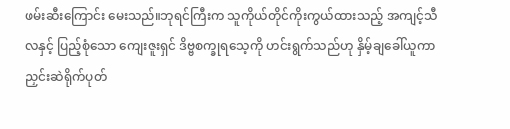ဖမ်းဆီးကြောင်း မေးသည်။ဘုရင်ကြီးက သူကိုယ်တိုင်ကိုးကွယ်ထားသည့် အကျင့်သီလနှင့် ပြည့်စုံသော ကျေးဇူးရှင် ဒိဗ္ဗစက္ခုရသေ့ကို ဟင်းရွက်သည်ဟု နှိမ့်ချခေါ်ယူကာ ညှင်းဆဲရိုက်ပုတ်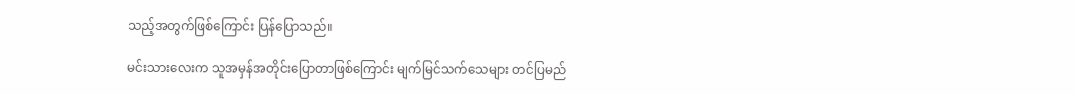သည့်အတွက်ဖြစ်ကြောင်း ပြန်ပြောသည်။

မင်းသားလေးက သူအမှန်အတိုင်းပြောတာဖြစ်ကြောင်း မျက်မြင်သက်သေများ တင်ပြမည်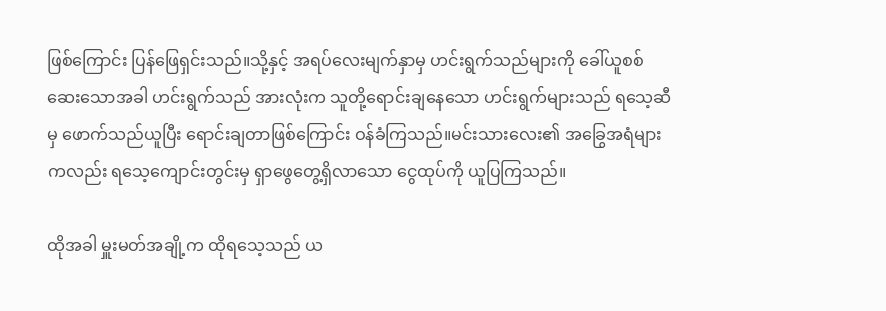ဖြစ်ကြောင်း ပြန်ဖြေရှင်းသည်။သို့နှင့် အရပ်လေးမျက်နှာမှ ဟင်းရွက်သည်များကို ခေါ်ယူစစ်ဆေးသောအခါ ဟင်းရွက်သည် အားလုံးက သူတို့ရောင်းချနေသော ဟင်းရွက်များသည် ရသေ့ဆီမှ ဖောက်သည်ယူပြီး ရောင်းချတာဖြစ်ကြောင်း ဝန်ခံကြသည်။မင်းသားလေး၏ အခြွေအရံများကလည်း ရသေ့ကျောင်းတွင်းမှ ရှာဖွေတွေ့ရှိလာသော ငွေထုပ်ကို ယူပြကြသည်။

ထိုအခါ မှူးမတ်အချို့က ထိုရသေ့သည် ယ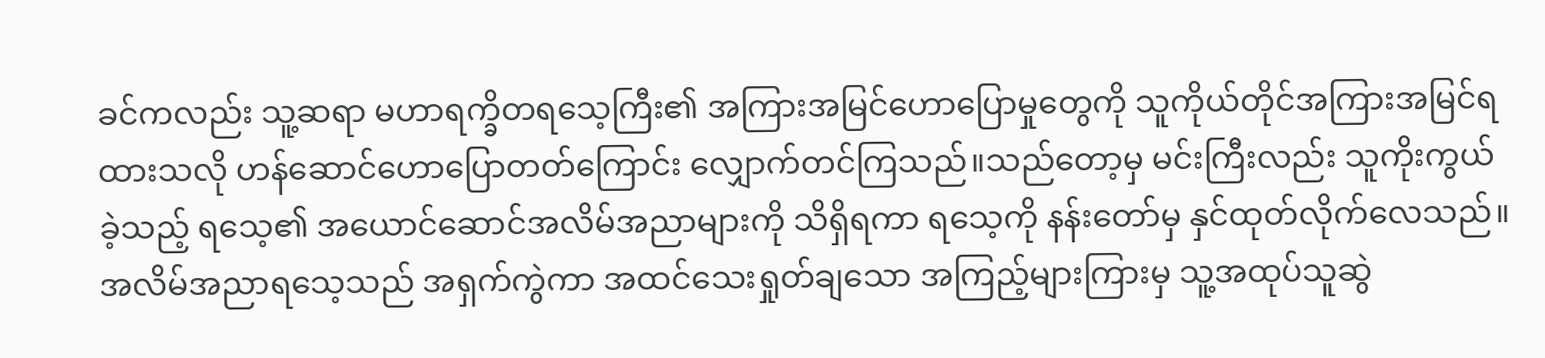ခင်ကလည်း သူ့ဆရာ မဟာရက္ခိတရသေ့ကြီး၏ အကြားအမြင်ဟောပြောမှုတွေကို သူကိုယ်တိုင်အကြားအမြင်ရထားသလို ဟန်ဆောင်ဟောပြောတတ်ကြောင်း လျှောက်တင်ကြသည်။သည်တော့မှ မင်းကြီးလည်း သူကိုးကွယ်ခဲ့သည့် ရသေ့၏ အယောင်ဆောင်အလိမ်အညာများကို သိရှိရကာ ရသေ့ကို နန်းတော်မှ နှင်ထုတ်လိုက်လေသည်။အလိမ်အညာရသေ့သည် အရှက်ကွဲကာ အထင်သေးရှုတ်ချသော အကြည့်များကြားမှ သူ့အထုပ်သူဆွဲ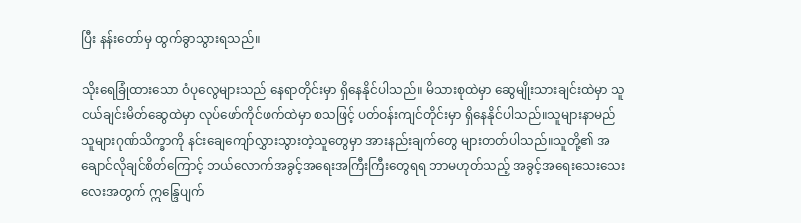ပြီး နန်းတော်မှ ထွက်ခွာသွားရသည်။

သိုးရေခြုံထားသော ဝံပုလွေများသည် နေရာတိုင်းမှာ ရှိနေနိုင်ပါသည်။ မိသားစုထဲမှာ ဆွေမျိုးသားချင်းထဲမှာ သူငယ်ချင်းမိတ်ဆွေထဲမှာ လုပ်ဖော်ကိုင်ဖက်ထဲမှာ စသဖြင့် ပတ်ဝန်းကျင်တိုင်းမှာ ရှိနေနိုင်ပါသည်။သူများနာမည် သူများဂုဏ်သိက္ခာကို နင်းချေကျော်လွှားသွားတဲ့သူတွေမှာ အားနည်းချက်တွေ များတတ်ပါသည်။သူတို့၏ အချောင်လိုချင်စိတ်ကြောင့် ဘယ်လောက်အခွင့်အရေးအကြီးကြီးတွေရရ ဘာမဟုတ်သည့် အခွင့်အရေးသေးသေးလေးအတွက် ဣန္ဒြေပျက်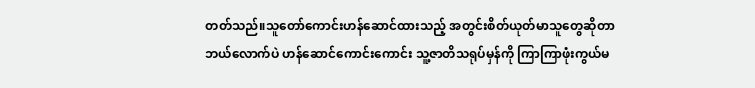တတ်သည်။သူတော်ကောင်းဟန်ဆောင်ထားသည့် အတွင်းစိတ်ယုတ်မာသူတွေဆိုတာ ဘယ်လောက်ပဲ ဟန်ဆောင်ကောင်းကောင်း သူ့ဇာတိသရုပ်မှန်ကို ကြာကြာဖုံးကွယ်မ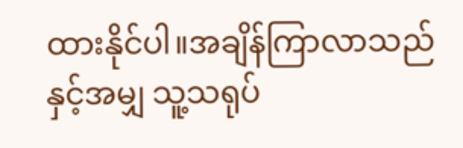ထားနိုင်ပါ။အချိန်ကြာလာသည်နှင့်အမျှ သူ့သရုပ်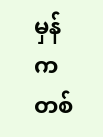မှန်က တစ်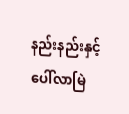နည်းနည်းနှင့် ပေါ်လာမြဲ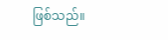ဖြစ်သည်။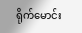ရိုက်မောင်း